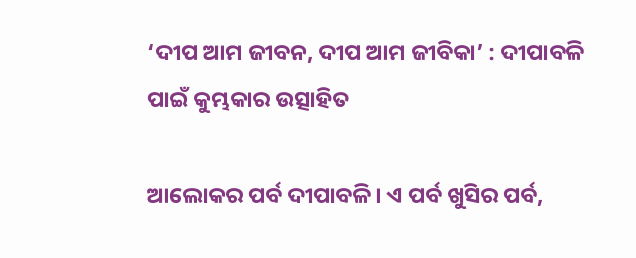‘ଦୀପ ଆମ ଜୀବନ, ଦୀପ ଆମ ଜୀବିକା’ : ଦୀପାବଳି ପାଇଁ କୁମ୍ଭକାର ଉତ୍ସାହିତ

ଆଲୋକର ପର୍ବ ଦୀପାବଳି। ଏ ପର୍ବ ଖୁସିର ପର୍ବ,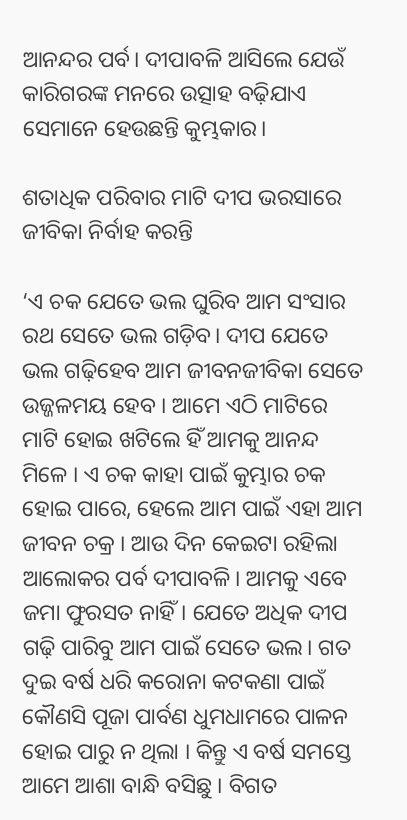ଆନନ୍ଦର ପର୍ବ। ଦୀପାବଳି ଆସିଲେ ଯେଉଁ କାରିଗରଙ୍କ ମନରେ ଉତ୍ସାହ ବଢ଼ିଯାଏ ସେମାନେ ହେଉଛନ୍ତି କୁମ୍ଭକାର।

ଶତାଧିକ ପରିବାର ମାଟି ଦୀପ ଭରସାରେ ଜୀବିକା ନିର୍ବାହ କରନ୍ତି

‘ଏ ଚକ ଯେତେ ଭଲ ଘୁରିବ ଆମ ସଂସାର ରଥ ସେତେ ଭଲ ଗଡ଼ିବ। ଦୀପ ଯେତେ ଭଲ ଗଢ଼ିହେବ ଆମ ଜୀବନଜୀବିକା ସେତେ ଉଜ୍ଜଳମୟ ହେବ । ଆମେ ଏଠି ମାଟିରେ ମାଟି ହୋଇ ଖଟିଲେ ହିଁ ଆମକୁ ଆନନ୍ଦ ମିଳେ । ଏ ଚକ କାହା ପାଇଁ କୁମ୍ଭାର ଚକ ହୋଇ ପାରେ, ହେଲେ ଆମ ପାଇଁ ଏହା ଆମ ଜୀବନ ଚକ୍ର । ଆଉ ଦିନ କେଇଟା ରହିଲା ଆଲୋକର ପର୍ବ ଦୀପାବଳି। ଆମକୁ ଏବେ ଜମା ଫୁରସତ ନାହିଁ। ଯେତେ ଅଧିକ ଦୀପ ଗଢ଼ି ପାରିବୁ ଆମ ପାଇଁ ସେତେ ଭଲ। ଗତ ଦୁଇ ବର୍ଷ ଧରି କରୋନା କଟକଣା ପାଇଁ କୌଣସି ପୂଜା ପାର୍ବଣ ଧୁମଧାମରେ ପାଳନ ହୋଇ ପାରୁ ନ ଥିଲା । କିନ୍ତୁ ଏ ବର୍ଷ ସମସ୍ତେ ଆମେ ଆଶା ବାନ୍ଧି ବସିଛୁ । ବିଗତ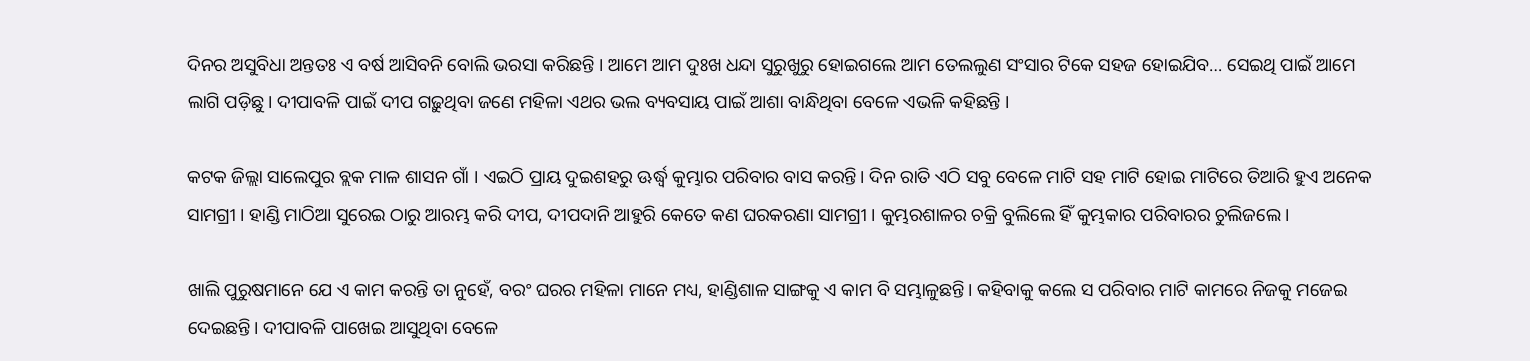ଦିନର ଅସୁବିଧା ଅନ୍ତତଃ ଏ ବର୍ଷ ଆସିବନି ବୋଲି ଭରସା କରିଛନ୍ତି । ଆମେ ଆମ ଦୁଃଖ ଧନ୍ଦା ସୁରୁଖୁରୁ ହୋଇଗଲେ ଆମ ତେଲଲୁଣ ସଂସାର ଟିକେ ସହଜ ହୋଇଯିବ… ସେଇଥି ପାଇଁ ଆମେ ଲାଗି ପଡ଼ିଛୁ। ଦୀପାବଳି ପାଇଁ ଦୀପ ଗଢ଼ୁଥିବା ଜଣେ ମହିଳା ଏଥର ଭଲ ବ୍ୟବସାୟ ପାଇଁ ଆଶା ବାନ୍ଧିଥିବା ବେଳେ ଏଭଳି କହିଛନ୍ତି ।

କଟକ ଜିଲ୍ଲା ସାଲେପୁର ବ୍ଲକ ମାଳ ଶାସନ ଗାଁ । ଏଇଠି ପ୍ରାୟ ଦୁଇଶହରୁ ଊର୍ଦ୍ଧ୍ୱ କୁମ୍ଭାର ପରିବାର ବାସ କରନ୍ତି। ଦିନ ରାତି ଏଠି ସବୁ ବେଳେ ମାଟି ସହ ମାଟି ହୋଇ ମାଟିରେ ତିଆରି ହୁଏ ଅନେକ ସାମଗ୍ରୀ । ହାଣ୍ଡି ମାଠିଆ ସୁରେଇ ଠାରୁ ଆରମ୍ଭ କରି ଦୀପ, ଦୀପଦାନି ଆହୁରି କେତେ କଣ ଘରକରଣା ସାମଗ୍ରୀ । କୁମ୍ଭରଶାଳର ଚକ୍ରି ବୁଲିଲେ ହିଁ କୁମ୍ଭକାର ପରିବାରର ଚୁଲିଜଲେ।

ଖାଲି ପୁରୁଷମାନେ ଯେ ଏ କାମ କରନ୍ତି ତା ନୁହେଁ, ବରଂ ଘରର ମହିଳା ମାନେ ମଧ୍ୟ, ହାଣ୍ଡିଶାଳ ସାଙ୍ଗକୁ ଏ କାମ ବି ସମ୍ଭାଳୁଛନ୍ତି। କହିବାକୁ କଲେ ସ ପରିବାର ମାଟି କାମରେ ନିଜକୁ ମଜେଇ ଦେଇଛନ୍ତି। ଦୀପାବଳି ପାଖେଇ ଆସୁଥିବା ବେଳେ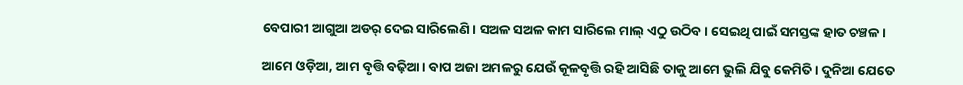ବେପାରୀ ଆଗୁଆ ଅଡର୍ ଦେଇ ସାରିଲେଣି। ସଅଳ ସଅଳ କାମ ସାରିଲେ ମାଲ୍ ଏଠୁ ଉଠିବ। ସେଇଥି ପାଇଁ ସମସ୍ତଙ୍କ ହାତ ଚଞ୍ଚଳ।

ଆମେ ଓଡ଼ିଆ, ଆମ ବୃତ୍ତି ବଢ଼ିଆ। ବାପ ଅଜା ଅମଳରୁ ଯେଉଁ କୂଳବୃତ୍ତି ରହି ଆସିଛି ତାକୁ ଆମେ ଭୁଲି ଯିବୁ କେମିତି । ଦୁନିଆ ଯେତେ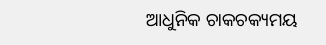ଆଧୁନିକ ଚାକଚକ୍ୟମୟ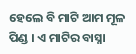ହେଲେ ବି ମାଟି ଆମ ମୂଳ ପିଣ୍ଡ । ଏ ମାଟିର ବାସ୍ନା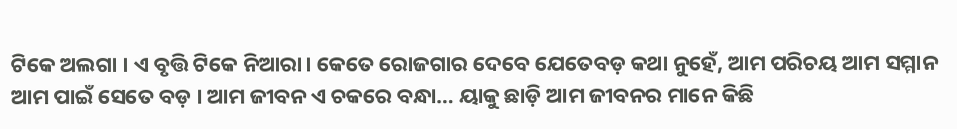ଟିକେ ଅଲଗା । ଏ ବୃତ୍ତି ଟିକେ ନିଆରା। କେତେ ରୋଜଗାର ଦେବେ ଯେତେବଡ଼ କଥା ନୁହେଁ, ଆମ ପରିଚୟ ଆମ ସମ୍ମାନ ଆମ ପାଇଁ ସେତେ ବଡ଼ । ଆମ ଜୀବନ ଏ ଚକରେ ବନ୍ଧା… ୟାକୁ ଛାଡ଼ି ଆମ ଜୀବନର ମାନେ କିଛି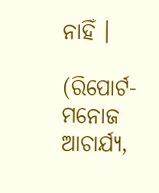ନାହିଁ ।

(ରିପୋର୍ଟ- ମନୋଜ ଆଚାର୍ଯ୍ୟ,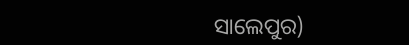ସାଲେପୁର)